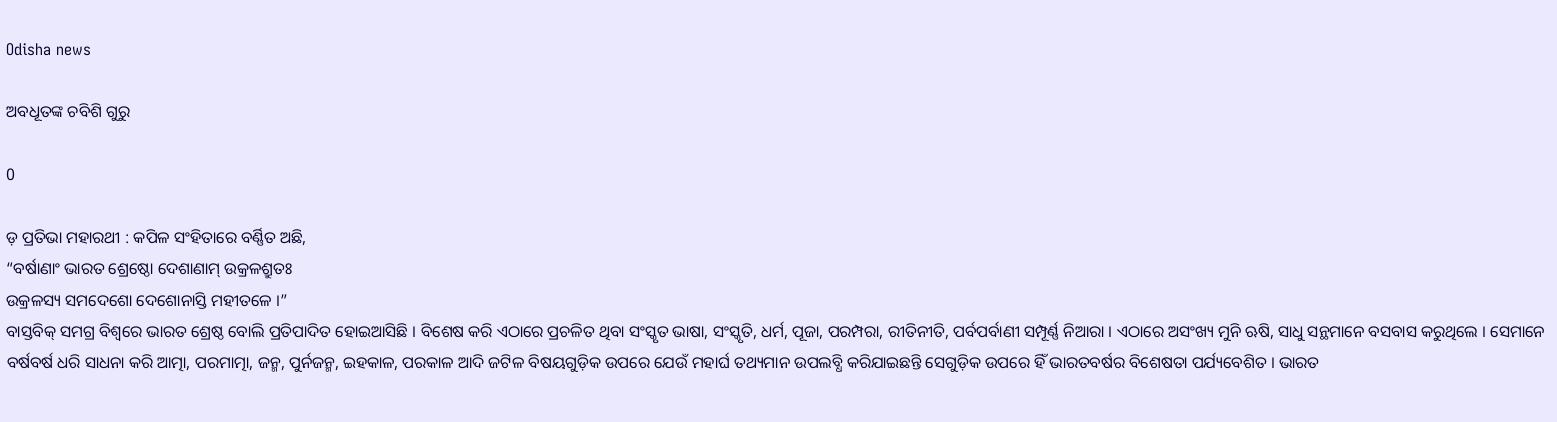Odisha news

ଅବଧୂତଙ୍କ ଚବିଶି ଗୁରୁ

0

ଡ଼ ପ୍ରତିଭା ମହାରଥୀ : କପିଳ ସଂହିତାରେ ବର୍ଣ୍ଣିତ ଅଛି,
“ବର୍ଷାଣାଂ ଭାରତ ଶ୍ରେଷ୍ଠୋ ଦେଶାଣାମ୍ ଉକ୍ରଳଶ୍ରୁତଃ
ଉକ୍ରଳସ୍ୟ ସମଦେଶୋ ଦେଶୋନାସ୍ତି ମହୀତଳେ ।”
ବାସ୍ତବିକ୍ ସମଗ୍ର ବିଶ୍ୱରେ ଭାରତ ଶ୍ରେଷ୍ଠ ବୋଲି ପ୍ରତିପାଦିତ ହୋଇଆସିଛି । ବିଶେଷ କରି ଏଠାରେ ପ୍ରଚଳିତ ଥିବା ସଂସ୍କୃତ ଭାଷା, ସଂସ୍କୃତି, ଧର୍ମ, ପୂଜା, ପରମ୍ପରା, ରୀତିନୀତି, ପର୍ବପର୍ବାଣୀ ସମ୍ପୂର୍ଣ୍ଣ ନିଆରା । ଏଠାରେ ଅସଂଖ୍ୟ ମୁନି ଋଷି, ସାଧୁ ସନ୍ଥମାନେ ବସବାସ କରୁଥିଲେ । ସେମାନେ ବର୍ଷବର୍ଷ ଧରି ସାଧନା କରି ଆତ୍ମା, ପରମାତ୍ମା, ଜନ୍ମ, ପୁର୍ନଜନ୍ମ, ଇହକାଳ, ପରକାଳ ଆଦି ଜଟିଳ ବିଷୟଗୁଡ଼ିକ ଉପରେ ଯେଉଁ ମହାର୍ଘ ତଥ୍ୟମାନ ଉପଲବ୍ଧି କରିଯାଇଛନ୍ତି ସେଗୁଡ଼ିକ ଉପରେ ହିଁ ଭାରତବର୍ଷର ବିଶେଷତା ପର୍ଯ୍ୟବେଶିତ । ଭାରତ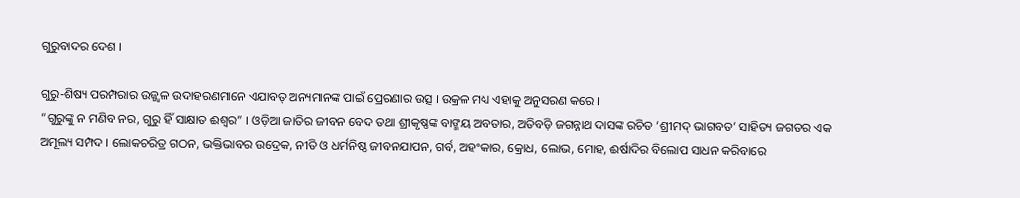ଗୁରୁବାଦର ଦେଶ ।

ଗୁରୁ-ଶିଷ୍ୟ ପରମ୍ପରାର ଉଜ୍ଜ୍ୱଳ ଉଦାହରଣମାନେ ଏଯାବତ୍ ଅନ୍ୟମାନଙ୍କ ପାଇଁ ପ୍ରେରଣାର ଉତ୍ସ । ଉକ୍ରଳ ମଧ୍ୟ ଏହାକୁ ଅନୁସରଣ କରେ ।
“ଗୁରୁଙ୍କୁ ନ ମଣିବ ନର, ଗୁରୁ ହିଁ ସାକ୍ଷାତ ଈଶ୍ୱର” । ଓଡ଼ିଆ ଜାତିର ଜୀବନ ବେଦ ତଥା ଶ୍ରୀକୃଷ୍ଣଙ୍କ ବାଙ୍ମୟ ଅବତାର, ଅତିବଡ଼ି ଜଗନ୍ନାଥ ଦାସଙ୍କ ରଚିତ ‘ଶ୍ରୀମଦ୍ ଭାଗବତ’ ସାହିତ୍ୟ ଜଗତର ଏକ ଅମୂଲ୍ୟ ସମ୍ପଦ । ଲୋକଚରିତ୍ର ଗଠନ, ଭକ୍ତିଭାବର ଉଦ୍ରେକ, ନୀତି ଓ ଧର୍ମନିଷ୍ଠ ଜୀବନଯାପନ, ଗର୍ବ, ଅହଂକାର, କ୍ରୋଧ, ଲୋଭ, ମୋହ, ଈର୍ଷାଦିର ବିଲୋପ ସାଧନ କରିବାରେ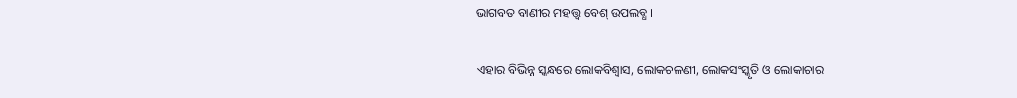ଭାଗବତ ବାଣୀର ମହତ୍ତ୍ୱ ବେଶ୍ ଉପଲବ୍ଧ ।

ଏହାର ବିଭିନ୍ନ ସ୍କନ୍ଧରେ ଲୋକବିଶ୍ୱାସ, ଲୋକଚଳଣୀ, ଲୋକସଂସ୍କୃତି ଓ ଲୋକାଚାର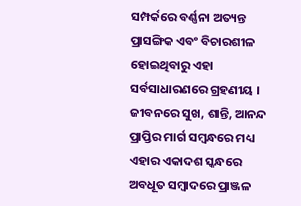ସମ୍ପର୍କରେ ବର୍ଣ୍ଣନା ଅତ୍ୟନ୍ତ ପ୍ରାସଙ୍ଗିକ ଏବଂ ବିଚାରଶୀଳ ହୋଇଥିବାରୁ ଏହା ସର୍ବସାଧାରଣରେ ଗ୍ରହଣୀୟ । ଜୀବନରେ ସୁଖ, ଶାନ୍ତି, ଆନନ୍ଦ ପ୍ରାପ୍ତିର ମାର୍ଗ ସମ୍ବନ୍ଧରେ ମଧ୍ୟ ଏହାର ଏକାଦଶ ସ୍କନ୍ଧରେ ଅବଧୂତ ସମ୍ବାଦରେ ପ୍ରାଞ୍ଜଳ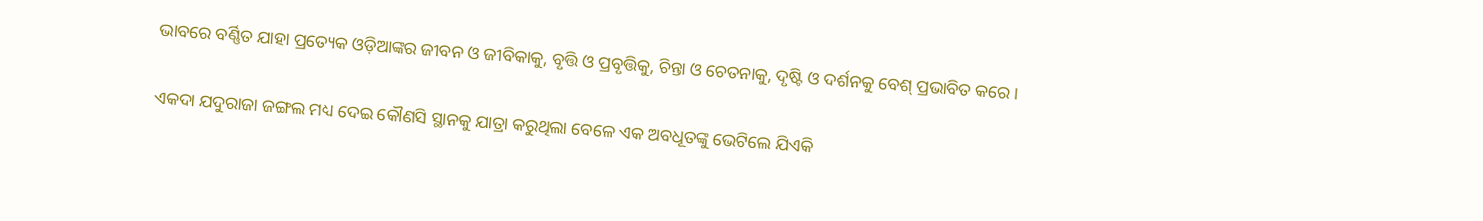ଭାବରେ ବର୍ଣ୍ଣିତ ଯାହା ପ୍ରତ୍ୟେକ ଓଡ଼ିଆଙ୍କର ଜୀବନ ଓ ଜୀବିକାକୁ, ବୃତ୍ତି ଓ ପ୍ରବୃତ୍ତିକୁ, ଚିନ୍ତା ଓ ଚେତନାକୁ, ଦୃଷ୍ଟି ଓ ଦର୍ଶନକୁ ବେଶ୍ ପ୍ରଭାବିତ କରେ ।

ଏକଦା ଯଦୁରାଜା ଜଙ୍ଗଲ ମଧ୍ୟ ଦେଇ କୌଣସି ସ୍ଥାନକୁ ଯାତ୍ରା କରୁଥିଲା ବେଳେ ଏକ ଅବଧୂତଙ୍କୁ ଭେଟିଲେ ଯିଏକି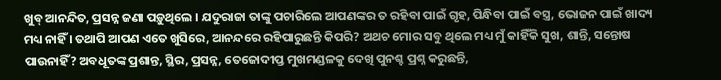ଖୁବ୍ ଆନନ୍ଦିତ, ପ୍ରସନ୍ନ ଜଣା ପଡ଼ୁଥିଲେ । ଯଦୁରାଜା ତାଙ୍କୁ ପଚାରିଲେ ଆପଣଙ୍କର ତ ରହିବା ପାଇଁ ଗୃହ, ପିନ୍ଧିବା ପାଇଁ ବସ୍ତ୍ର, ଭୋଜନ ପାଇଁ ଖାଦ୍ୟ ମଧ୍ୟ ନାହିଁ । ତଥାପି ଆପଣ ଏତେ ଖୁସିରେ, ଆନନ୍ଦରେ ରହିପାରୁଛନ୍ତି କିପରି? ଅଥଚ ମୋର ସବୁ ଥିଲେ ମଧ୍ୟ ମୁଁ କାହିଁକି ସୁଖ, ଶାନ୍ତି, ସନ୍ତୋଷ ପାଉନାହିଁ? ଅବଧୂତଙ୍କ ପ୍ରଶାନ୍ତ, ସ୍ଥିର, ପ୍ରସନ୍ନ, ତେଜୋଦୀପ୍ତ ମୁଖମଣ୍ଡଳକୁ ଦେଖି ପୁନଶ୍ଚ ପ୍ରଶ୍ନ କରୁଛନ୍ତି,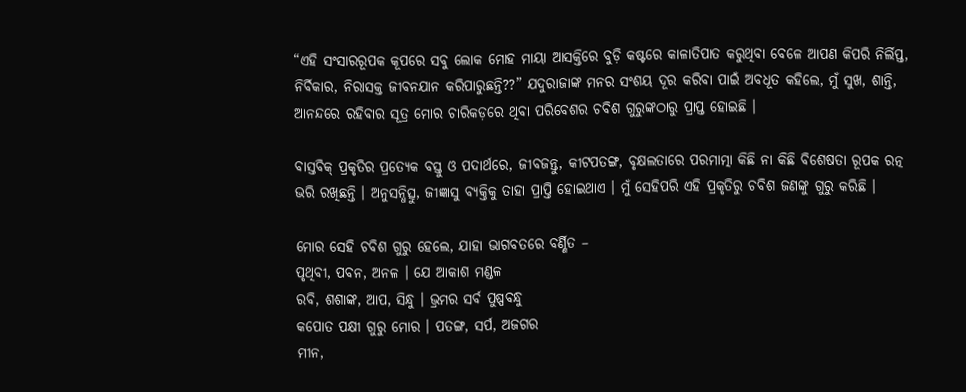“ଏହି ସଂସାରରୂପକ କୂପରେ ସବୁ ଲୋକ ମୋହ ମାୟା ଆସକ୍ତିରେ ବୁଡ଼ି କଷ୍ଟରେ କାଳାତିପାତ କରୁଥିବା ବେଳେ ଆପଣ କିପରି ନିର୍ଲିପ୍ତ, ନିର୍ବିକାର, ନିରାସକ୍ତ ଜୀବନଯାନ କରିପାରୁଛନ୍ତି??” ଯଦୁରାଜାଙ୍କ ମନର ସଂଶୟ ଦୂର କରିବା ପାଇଁ ଅବଧୂତ କହିଲେ, ମୁଁ ସୁଖ, ଶାନ୍ତି, ଆନନ୍ଦରେ ରହିବାର ସୂତ୍ର ମୋର ଚାରିକଡ଼ରେ ଥିବା ପରିବେଶର ଚବିଶ ଗୁରୁଙ୍କଠାରୁ ପ୍ରାପ୍ତ ହୋଇଛି ।

ବାସ୍ତବିକ୍ ପ୍ରକୃତିର ପ୍ରତ୍ୟେକ ବସ୍ତୁ ଓ ପଦାର୍ଥରେ, ଜୀବଜନ୍ତୁ, କୀଟପତଙ୍ଗ, ବୃକ୍ଷଲତାରେ ପରମାତ୍ମା କିଛି ନା କିଛି ବିଶେଷତା ରୂପକ ରତ୍ନ ଭରି ରଖିଛନ୍ତି । ଅନୁସନ୍ଧିତ୍ସୁ, ଜୀଜ୍ଞାସୁ ବ୍ୟକ୍ତିକୁ ତାହା ପ୍ରାପ୍ତି ହୋଇଥାଏ । ମୁଁ ସେହିପରି ଏହି ପ୍ରକୃତିରୁ ଚବିଶ ଜଣଙ୍କୁ ଗୁରୁ କରିଛି ।

ମୋର ସେହି ଚବିଶ ଗୁରୁ ହେଲେ, ଯାହା ଭାଗବତରେ ବର୍ଣ୍ଣିତ –
ପୃଥିବୀ, ପବନ, ଅନଳ । ଯେ ଆକାଶ ମଣ୍ଡଳ
ରବି, ଶଶାଙ୍କ, ଆପ, ସିନ୍ଧୁ । ଭ୍ରମର ସର୍ବ ପୁଷ୍ପବନ୍ଧୁ
କପୋତ ପକ୍ଷୀ ଗୁରୁ ମୋର । ପତଙ୍ଗ, ସର୍ପ, ଅଜଗର
ମୀନ,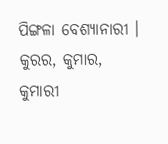ପିଙ୍ଗଳା ବେଶ୍ୟାନାରୀ । କୁରର, କୁମାର, କୁମାରୀ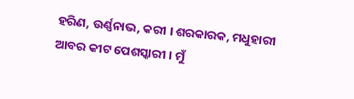ହରିଣ, ଉର୍ଣ୍ଣନାଭ, କରୀ । ଶରକାରକ, ମଧୁହାରୀ
ଆବର କୀଟ ପେଶସ୍କାରୀ । ମୁଁ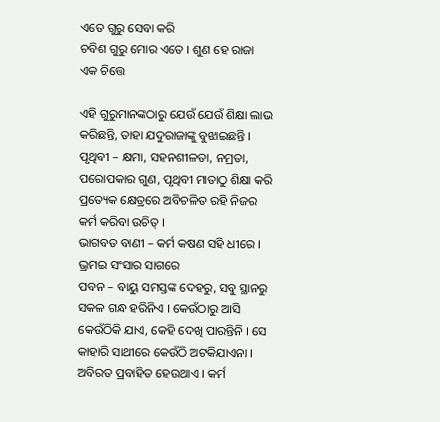ଏତେ ଗୁରୁ ସେବା କରି
ଚବିଶ ଗୁରୁ ମୋର ଏତେ । ଶୁଣ ହେ ରାଜା ଏକ ଚିତ୍ତେ

ଏହି ଗୁରୁମାନଙ୍କଠାରୁ ଯେଉଁ ଯେଉଁ ଶିକ୍ଷା ଲାଭ କରିଛନ୍ତି, ତାହା ଯଦୁରାଜାଙ୍କୁ ବୁଝାଇଛନ୍ତି ।
ପୃଥିବୀ – କ୍ଷମା, ସହନଶୀଳତା, ନମ୍ରତା, ପରୋପକାର ଗୁଣ, ପୃଥିବୀ ମାତାଠୁ ଶିକ୍ଷା କରି ପ୍ରତ୍ୟେକ କ୍ଷେତ୍ରରେ ଅବିଚଳିତ ରହି ନିଜର କର୍ମ କରିବା ଉଚିତ୍ ।
ଭାଗବତ ବାଣୀ – କର୍ମ କଷଣ ସହି ଧୀରେ । ଭ୍ରମଇ ସଂସାର ସାଗରେ
ପବନ – ବାୟୁ ସମସ୍ତଙ୍କ ଦେହରୁ, ସବୁ ସ୍ଥାନରୁ ସକଳ ଗନ୍ଧ ହରିନିଏ । କେଉଁଠାରୁ ଆସି କେଉଁଠିକି ଯାଏ, କେହି ଦେଖି ପାରନ୍ତିନି । ସେ କାହାରି ସାଥୀରେ କେଉଁଠି ଅଟକିଯାଏନା । ଅବିରତ ପ୍ରବାହିତ ହେଉଥାଏ । କର୍ମ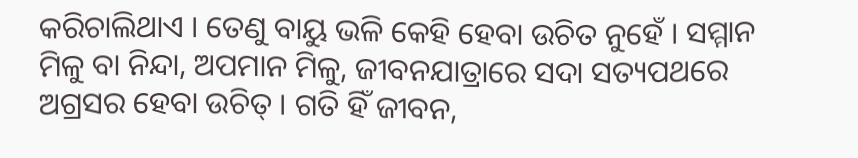କରିଚାଲିଥାଏ । ତେଣୁ ବାୟୁ ଭଳି କେହି ହେବା ଉଚିତ ନୁହେଁ । ସମ୍ମାନ ମିଳୁ ବା ନିନ୍ଦା, ଅପମାନ ମିଳୁ, ଜୀବନଯାତ୍ରାରେ ସଦା ସତ୍ୟପଥରେ ଅଗ୍ରସର ହେବା ଉଚିତ୍ । ଗତି ହିଁ ଜୀବନ,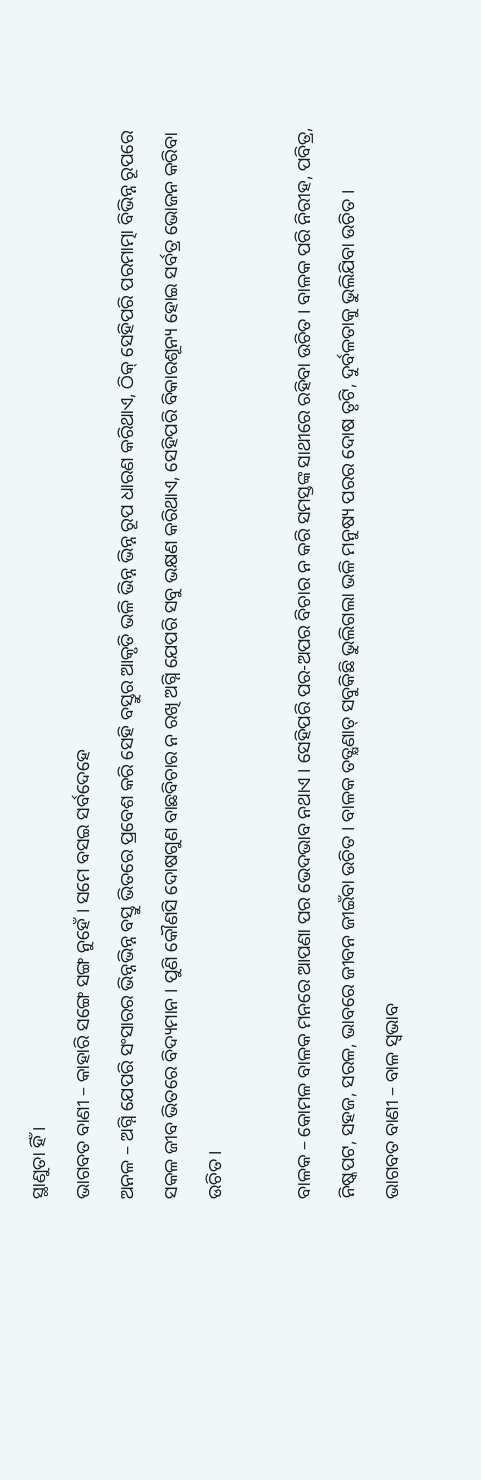ସ୍ଥାଣୁତା ହିଁ ।
ଭାଗବତ ବାଣୀ – କାହାରି ସଙ୍ଗେ ସଙ୍ଗ ନୁହେଁ । ସମେ ବସଇ ସର୍ବଦେହେ
ଅନଳ – ଅଗ୍ନି ଯେପରି ସଂସାରର ଭିନ୍ନଭିନ୍ନ ବସ୍ତୁ ଭିତରେ ପ୍ରବେଶ କରି ସେହି ବସ୍ତୁର ଆକୃତି ଭଳି ଭିନ୍ନ ଭିନ୍ନ ରୂପ ଧାରଣ କରିଥାଏ, ଠିକ୍ ସେହିପରି ପରମାତ୍ମା ବିଭିନ୍ନ ରୂପରେ ସକଳ ଜୀବ ଭିତରେ ବିଦ୍ୟମାନ । ପୁଣି କୌଣସି ଦୋଷଗୁଣ ବାଛବିଚାର ନ ରଖି ଅଗ୍ନି ଯେପରି ସବୁ ଭକ୍ଷଣ କରିଥାଏ, ସେହିପରି ବିକାରଶୂନ୍ୟ ହୋଇ ସର୍ବତ୍ର ଭୋଜନ କରିବା ଉଚିତ ।

ବାଳକ – କୋମଳ ବାଳକ ମନରେ ଆପଣା ପର ଭେଦଭାବ ନଥାଏ । ସେହିପରି ପର-ଅପର ବିଚାର ନ କରି ସମସ୍ତଙ୍କ ସାଥୀରେ ରହିବା ଉଚିତ । ବାଳକ ପରି ନିରୀହ, ପବିତ୍ର, ନିଷ୍କପଟ, ସହଜ, ସରଳ, ଭାବରେ ଜୀବନ ଜୀଇଁବା ଉଚିତ । ବାଳକ ତତ୍କ୍ଷଣାତ୍ ସବୁକିଛି ଭୁଲିଗଲା ଭଳି ମନୁଷ୍ୟ ପରର ଦୋଷ ତୃଟି, ଦୁର୍ବଳତାକୁ ଭୁଲିଯିବା ଉଚିତ ।
ଭାଗବତ ବାଣୀ – ବାଳ ସ୍ୱଭାବ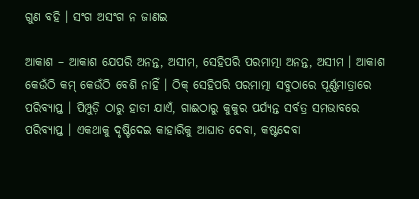ଗୁଣ ବହି । ସଂଗ ଅସଂଗ ନ ଜାଣଇ

ଆକାଶ – ଆକାଶ ଯେପରି ଅନନ୍ତ, ଅସୀମ, ସେହିପରି ପରମାତ୍ମା ଅନନ୍ତ, ଅସୀମ । ଆକାଶ କେଉଁଠି କମ୍ କେଉଁଠି ବେଶି ନାହିଁ । ଠିକ୍ ସେହିପରି ପରମାତ୍ମା ସବୁଠାରେ ପୂର୍ଣ୍ଣମାତ୍ରାରେ ପରିବ୍ୟାପ୍ତ । ପିମ୍ପୁଡ଼ି ଠାରୁ ହାତୀ ଯାଏଁ, ଗାଈଠାରୁ କୁକୁର ପର୍ଯ୍ୟନ୍ତ ସର୍ବତ୍ର ସମଭାବରେ ପରିବ୍ୟାପ୍ତ । ଏକଥାକୁ ଦୃଷ୍ଟିଦେଇ କାହାରିକୁ ଆଘାତ ଦେବା, କଷ୍ଟଦେବା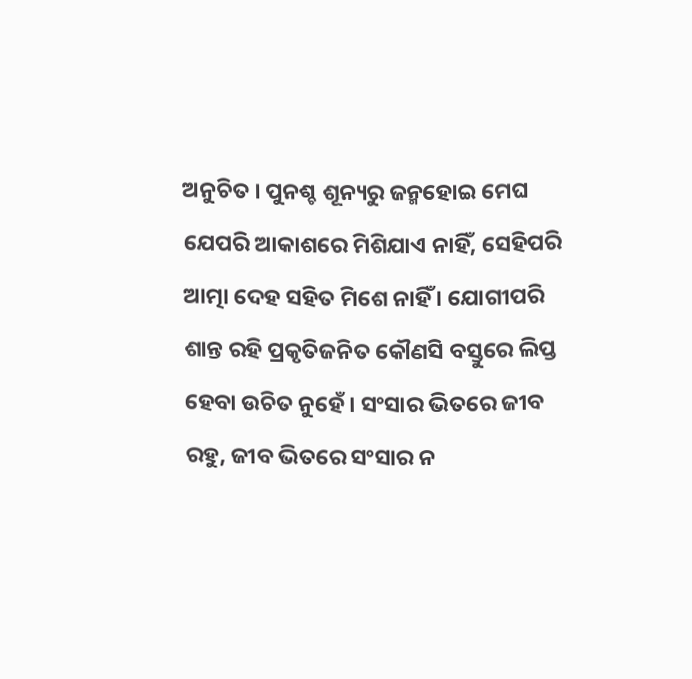ଅନୁଚିତ । ପୁନଶ୍ଚ ଶୂନ୍ୟରୁ ଜନ୍ମହୋଇ ମେଘ ଯେପରି ଆକାଶରେ ମିଶିଯାଏ ନାହିଁ, ସେହିପରି ଆତ୍ମା ଦେହ ସହିତ ମିଶେ ନାହିଁ । ଯୋଗୀପରି ଶାନ୍ତ ରହି ପ୍ରକୃତିଜନିତ କୌଣସି ବସ୍ତୁରେ ଲିପ୍ତ ହେବା ଉଚିତ ନୁହେଁ । ସଂସାର ଭିତରେ ଜୀବ ରହୁ, ଜୀବ ଭିତରେ ସଂସାର ନ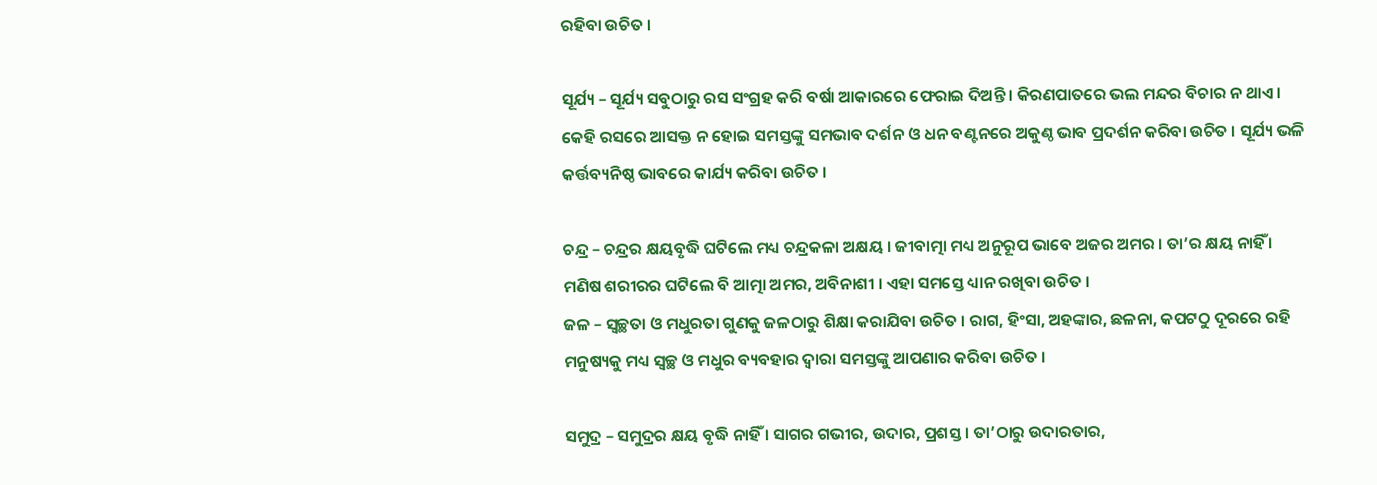ରହିବା ଉଚିତ ।

ସୂର୍ଯ୍ୟ – ସୂର୍ଯ୍ୟ ସବୁଠାରୁ ରସ ସଂଗ୍ରହ କରି ବର୍ଷା ଆକାରରେ ଫେରାଇ ଦିଅନ୍ତି । କିରଣପାତରେ ଭଲ ମନ୍ଦର ବିଚାର ନ ଥାଏ । କେହି ରସରେ ଆସକ୍ତ ନ ହୋଇ ସମସ୍ତଙ୍କୁ ସମଭାବ ଦର୍ଶନ ଓ ଧନ ବଣ୍ଟନରେ ଅକୁଣ୍ଠ ଭାବ ପ୍ରଦର୍ଶନ କରିବା ଉଚିତ । ସୂର୍ଯ୍ୟ ଭଳି କର୍ତ୍ତବ୍ୟନିଷ୍ଠ ଭାବରେ କାର୍ଯ୍ୟ କରିବା ଉଚିତ ।

ଚନ୍ଦ୍ର – ଚନ୍ଦ୍ରର କ୍ଷୟବୃଦ୍ଧି ଘଟିଲେ ମଧ୍ୟ ଚନ୍ଦ୍ରକଳା ଅକ୍ଷୟ । ଜୀବାତ୍ମା ମଧ୍ୟ ଅନୁରୂପ ଭାବେ ଅଜର ଅମର । ତା’ର କ୍ଷୟ ନାହିଁ । ମଣିଷ ଶରୀରର ଘଟିଲେ ବି ଆତ୍ମା ଅମର, ଅବିନାଶୀ । ଏହା ସମସ୍ତେ ଧ୍ୟାନ ରଖିବା ଉଚିତ ।
ଜଳ – ସ୍ୱଚ୍ଛତା ଓ ମଧୁରତା ଗୁଣକୁ ଜଳଠାରୁ ଶିକ୍ଷା କରାଯିବା ଉଚିତ । ରାଗ, ହିଂସା, ଅହଙ୍କାର, ଛଳନା, କପଟଠୁ ଦୂରରେ ରହି ମନୁଷ୍ୟକୁ ମଧ୍ୟ ସ୍ୱଚ୍ଛ ଓ ମଧୁର ବ୍ୟବହାର ଦ୍ୱାରା ସମସ୍ତଙ୍କୁ ଆପଣାର କରିବା ଉଚିତ ।

ସମୁଦ୍ର – ସମୁଦ୍ରର କ୍ଷୟ ବୃଦ୍ଧି ନାହିଁ । ସାଗର ଗଭୀର, ଉଦାର, ପ୍ରଶସ୍ତ । ତା’ଠାରୁ ଉଦାରତାର,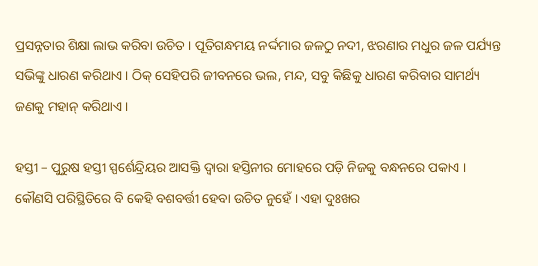ପ୍ରସନ୍ନତାର ଶିକ୍ଷା ଲାଭ କରିବା ଉଚିତ । ପୂତିଗନ୍ଧମୟ ନର୍ଦ୍ଦମାର ଜଳଠୁ ନଦୀ, ଝରଣାର ମଧୁର ଜଳ ପର୍ଯ୍ୟନ୍ତ ସଭିଙ୍କୁ ଧାରଣ କରିଥାଏ । ଠିକ୍ ସେହିପରି ଜୀବନରେ ଭଲ, ମନ୍ଦ, ସବୁ କିଛିକୁ ଧାରଣ କରିବାର ସାମର୍ଥ୍ୟ ଜଣକୁ ମହାନ୍ କରିଥାଏ ।

ହସ୍ତୀ – ପୁରୁଷ ହସ୍ତୀ ସ୍ପର୍ଶେନ୍ଦ୍ରିୟର ଆସକ୍ତି ଦ୍ୱାରା ହସ୍ତିନୀର ମୋହରେ ପଡ଼ି ନିଜକୁ ବନ୍ଧନରେ ପକାଏ । କୌଣସି ପରିସ୍ଥିତିରେ ବି କେହି ବଶବର୍ତ୍ତୀ ହେବା ଉଚିତ ନୁହେଁ । ଏହା ଦୁଃଖର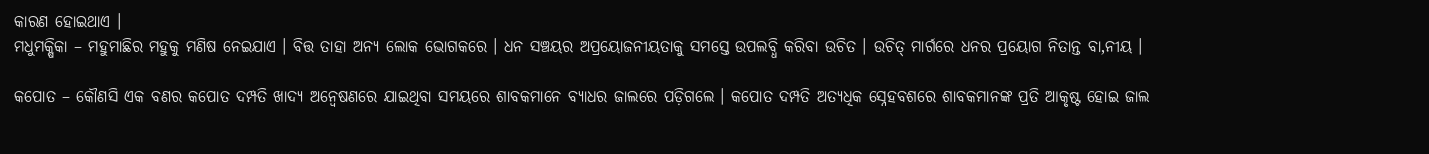କାରଣ ହୋଇଥାଏ ।
ମଧୁମକ୍ଷିକା – ମହୁମାଛିର ମହୁକୁ ମଣିଷ ନେଇଯାଏ । ବିତ୍ତ ତାହା ଅନ୍ୟ ଲୋକ ଭୋଗକରେ । ଧନ ସଞ୍ଚୟର ଅପ୍ରୟୋଜନୀୟତାକୁ ସମସ୍ତେ ଉପଲବ୍ଧି କରିବା ଉଚିତ । ଉଚିତ୍ ମାର୍ଗରେ ଧନର ପ୍ରୟୋଗ ନିତାନ୍ତ ବା‚ନୀୟ ।

କପୋତ – କୌଣସି ଏକ ବଣର କପୋତ ଦମ୍ପତି ଖାଦ୍ୟ ଅନ୍ୱେଷଣରେ ଯାଇଥିବା ସମୟରେ ଶାବକମାନେ ବ୍ୟାଧର ଜାଲରେ ପଡ଼ିଗଲେ । କପୋତ ଦମ୍ପତି ଅତ୍ୟଧିକ ସ୍ନେହବଶରେ ଶାବକମାନଙ୍କ ପ୍ରତି ଆକୃଷ୍ଟ ହୋଇ ଜାଲ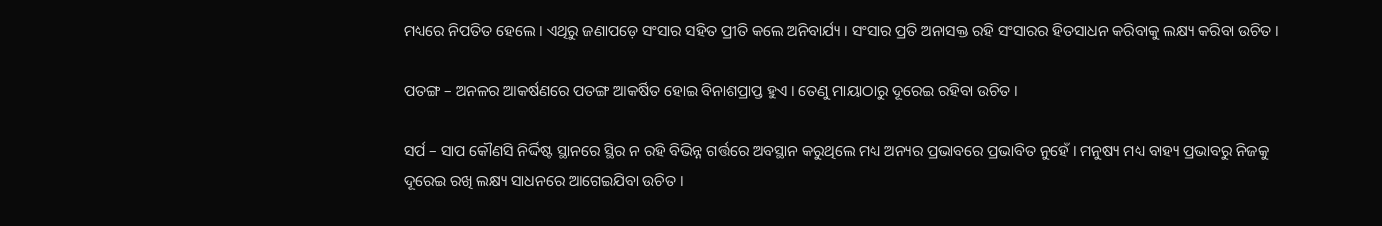ମଧ୍ୟରେ ନିପତିତ ହେଲେ । ଏଥିରୁ ଜଣାପଡ଼େ ସଂସାର ସହିତ ପ୍ରୀତି କଲେ ଅନିବାର୍ଯ୍ୟ । ସଂସାର ପ୍ରତି ଅନାସକ୍ତ ରହି ସଂସାରର ହିତସାଧନ କରିବାକୁ ଲକ୍ଷ୍ୟ କରିବା ଉଚିତ ।

ପତଙ୍ଗ – ଅନଳର ଆକର୍ଷଣରେ ପତଙ୍ଗ ଆକର୍ଷିତ ହୋଇ ବିନାଶପ୍ରାପ୍ତ ହୁଏ । ତେଣୁ ମାୟାଠାରୁ ଦୂରେଇ ରହିବା ଉଚିତ ।

ସର୍ପ – ସାପ କୌଣସି ନିର୍ଦ୍ଦିଷ୍ଟ ସ୍ଥାନରେ ସ୍ଥିର ନ ରହି ବିଭିନ୍ନ ଗର୍ତ୍ତରେ ଅବସ୍ଥାନ କରୁଥିଲେ ମଧ୍ୟ ଅନ୍ୟର ପ୍ରଭାବରେ ପ୍ରଭାବିତ ନୁହେଁ । ମନୁଷ୍ୟ ମଧ୍ୟ ବାହ୍ୟ ପ୍ରଭାବରୁ ନିଜକୁ ଦୂରେଇ ରଖି ଲକ୍ଷ୍ୟ ସାଧନରେ ଆଗେଇଯିବା ଉଚିତ ।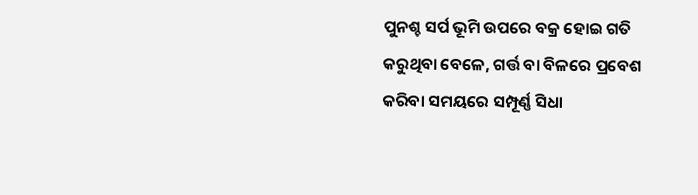ପୁନଶ୍ଚ ସର୍ପ ଭୂମି ଉପରେ ବକ୍ର ହୋଇ ଗତି କରୁଥିବା ବେଳେ, ଗର୍ତ୍ତ ବା ବିଳରେ ପ୍ରବେଶ କରିବା ସମୟରେ ସମ୍ପୂର୍ଣ୍ଣ ସିଧା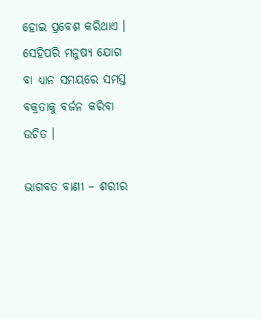ହୋଇ ପ୍ରବେଶ କରିଥାଏ । ସେହିପରି ମନୁଷ୍ୟ ଯୋଗ ବା ଧ୍ୟାନ ସମୟରେ ସମସ୍ତ ବକ୍ରତାକୁ ବର୍ଜନ କରିବା ଉଚିତ ।

ଭାଗବତ ବାଣୀ – ଶରୀର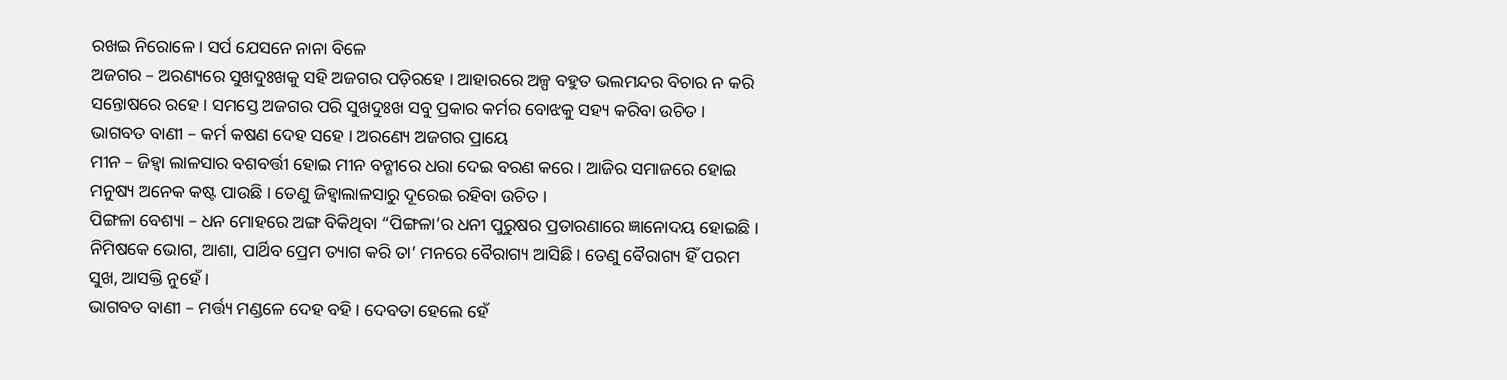ରଖଇ ନିରୋଳେ । ସର୍ପ ଯେସନେ ନାନା ବିଳେ
ଅଜଗର – ଅରଣ୍ୟରେ ସୁଖଦୁଃଖକୁ ସହି ଅଜଗର ପଡ଼ିରହେ । ଆହାରରେ ଅଳ୍ପ ବହୁତ ଭଲମନ୍ଦର ବିଚାର ନ କରି ସନ୍ତୋଷରେ ରହେ । ସମସ୍ତେ ଅଜଗର ପରି ସୁଖଦୁଃଖ ସବୁ ପ୍ରକାର କର୍ମର ବୋଝକୁ ସହ୍ୟ କରିବା ଉଚିତ ।
ଭାଗବତ ବାଣୀ – କର୍ମ କଷଣ ଦେହ ସହେ । ଅରଣ୍ୟେ ଅଜଗର ପ୍ରାୟେ
ମୀନ – ଜିହ୍ୱା ଲାଳସାର ବଶବର୍ତ୍ତୀ ହୋଇ ମୀନ ବନ୍ଶୀରେ ଧରା ଦେଇ ବରଣ କରେ । ଆଜିର ସମାଜରେ ହୋଇ ମନୁଷ୍ୟ ଅନେକ କଷ୍ଟ ପାଉଛି । ତେଣୁ ଜିହ୍ୱାଲାଳସାରୁ ଦୂରେଇ ରହିବା ଉଚିତ ।
ପିଙ୍ଗଳା ବେଶ୍ୟା – ଧନ ମୋହରେ ଅଙ୍ଗ ବିକିଥିବା “ପିଙ୍ଗଳା’ର ଧନୀ ପୁରୁଷର ପ୍ରତାରଣାରେ ଜ୍ଞାନୋଦୟ ହୋଇଛି । ନିମିଷକେ ଭୋଗ, ଆଶା, ପାର୍ଥିବ ପ୍ରେମ ତ୍ୟାଗ କରି ତା’ ମନରେ ବୈରାଗ୍ୟ ଆସିଛି । ତେଣୁ ବୈରାଗ୍ୟ ହିଁ ପରମ ସୁଖ, ଆସକ୍ତି ନୁହେଁ ।
ଭାଗବତ ବାଣୀ – ମର୍ତ୍ତ୍ୟ ମଣ୍ଡଳେ ଦେହ ବହି । ଦେବତା ହେଲେ ହେଁ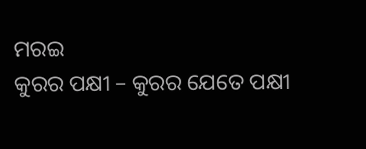ମରଇ
କୁରର ପକ୍ଷୀ – କୁରର ଯେତେ ପକ୍ଷୀ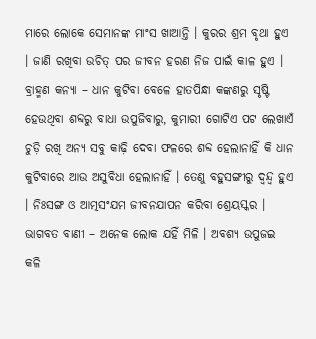ମାରେ ଲୋକେ ସେମାନଙ୍କ ମାଂସ ଖାଆନ୍ତି । କୁରର ଶ୍ରମ ବୃଥା ହୁଏ । ଜାଣି ରଖିବା ଉଚିତ୍ ପର ଜୀବନ ହରଣ ନିଜ ପାଇଁ କାଳ ହୁଏ ।
ବ୍ରାହ୍ମଣ କନ୍ୟା – ଧାନ କୁଟିବା ବେଳେ ହାତପିନ୍ଧା କଙ୍କଣରୁ ସୃଷ୍ଟି ହେଉଥିବା ଶବ୍ଦରୁ ବାଧା ଉପୁଜିବାରୁ, କୁମାରୀ ଗୋଟିଏ ପଟ ଲେଖାଏଁ ଚୁଡ଼ି ରଖି ଅନ୍ୟ ସବୁ କାଢ଼ି ଦେବା ଫଳରେ ଶବ୍ଦ ହେଲାନାହିଁ କି ଧାନ କୁଟିବାରେ ଆଉ ଅସୁବିଧା ହେଲାନାହିଁ । ତେଣୁ ବହୁସଙ୍ଗୀରୁ ଦ୍ୱନ୍ଦ୍ୱ ହୁଏ । ନିଃସଙ୍ଗ ଓ ଆତ୍ମସଂଯମ ଜୀବନଯାପନ କରିବା ଶ୍ରେୟସ୍କର ।
ଭାଗବତ ବାଣୀ – ଅନେକ ଲୋକ ଯହିଁ ମିଳି । ଅବଶ୍ୟ ଉପୁଜଇ କଳି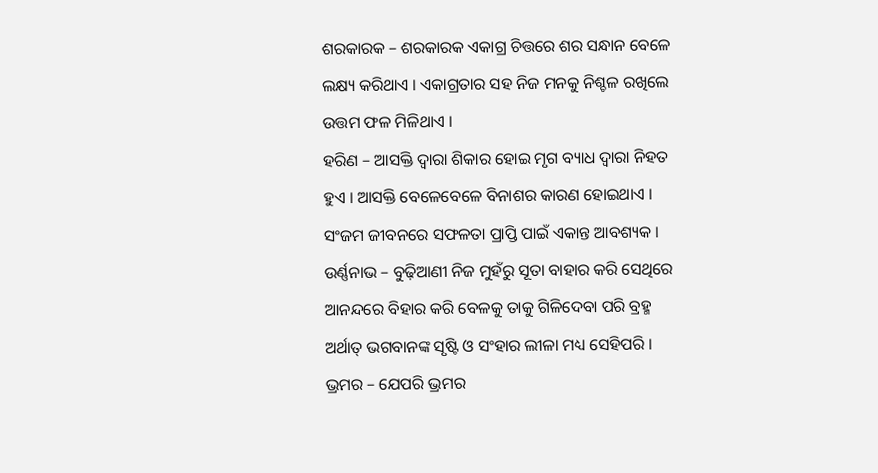ଶରକାରକ – ଶରକାରକ ଏକାଗ୍ର ଚିତ୍ତରେ ଶର ସନ୍ଧାନ ବେଳେ ଲକ୍ଷ୍ୟ କରିଥାଏ । ଏକାଗ୍ରତାର ସହ ନିଜ ମନକୁ ନିଶ୍ଚଳ ରଖିଲେ ଉତ୍ତମ ଫଳ ମିଳିଥାଏ ।
ହରିଣ – ଆସକ୍ତି ଦ୍ୱାରା ଶିକାର ହୋଇ ମୃଗ ବ୍ୟାଧ ଦ୍ୱାରା ନିହତ ହୁଏ । ଆସକ୍ତି ବେଳେବେଳେ ବିନାଶର କାରଣ ହୋଇଥାଏ । ସଂଜମ ଜୀବନରେ ସଫଳତା ପ୍ରାପ୍ତି ପାଇଁ ଏକାନ୍ତ ଆବଶ୍ୟକ ।
ଉର୍ଣ୍ଣନାଭ – ବୁଢ଼ିଆଣୀ ନିଜ ମୁହଁରୁ ସୂତା ବାହାର କରି ସେଥିରେ ଆନନ୍ଦରେ ବିହାର କରି ବେଳକୁ ତାକୁ ଗିଳିଦେବା ପରି ବ୍ରହ୍ମ ଅର୍ଥାତ୍ ଭଗବାନଙ୍କ ସୃଷ୍ଟି ଓ ସଂହାର ଲୀଳା ମଧ୍ୟ ସେହିପରି ।
ଭ୍ରମର – ଯେପରି ଭ୍ରମର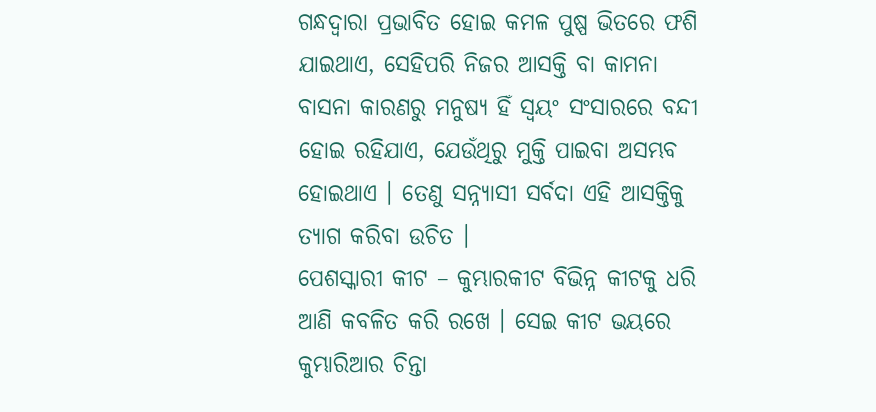ଗନ୍ଧଦ୍ୱାରା ପ୍ରଭାବିତ ହୋଇ କମଳ ପୁଷ୍ପ ଭିତରେ ଫଶି ଯାଇଥାଏ, ସେହିପରି ନିଜର ଆସକ୍ତି ବା କାମନା ବାସନା କାରଣରୁ ମନୁଷ୍ୟ ହିଁ ସ୍ୱୟଂ ସଂସାରରେ ବନ୍ଦୀ ହୋଇ ରହିଯାଏ, ଯେଉଁଥିରୁ ମୁକ୍ତି ପାଇବା ଅସମ୍ଭବ ହୋଇଥାଏ । ତେଣୁ ସନ୍ନ୍ୟାସୀ ସର୍ବଦା ଏହି ଆସକ୍ତିକୁ ତ୍ୟାଗ କରିବା ଉଚିତ ।
ପେଶସ୍କାରୀ କୀଟ – କୁମ୍ଭାରକୀଟ ବିଭିନ୍ନ କୀଟକୁ ଧରି ଆଣି କବଳିତ କରି ରଖେ । ସେଇ କୀଟ ଭୟରେ କୁମ୍ଭାରିଆର ଚିନ୍ତା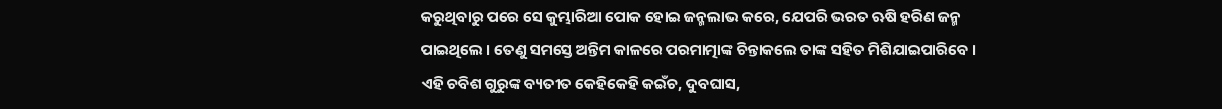କରୁଥିବାରୁ ପରେ ସେ କୁମ୍ଭାରିଆ ପୋକ ହୋଇ ଜନ୍ମଲାଭ କରେ, ଯେପରି ଭରତ ଋଷି ହରିଣ ଜନ୍ମ ପାଇଥିଲେ । ତେଣୁ ସମସ୍ତେ ଅନ୍ତିମ କାଳରେ ପରମାତ୍ମାଙ୍କ ଚିନ୍ତାକଲେ ତାଙ୍କ ସହିତ ମିଶିଯାଇପାରିବେ ।
ଏହି ଚବିଶ ଗୁରୁଙ୍କ ବ୍ୟତୀତ କେହିକେହି କଇଁଚ, ଦୁବଘାସ,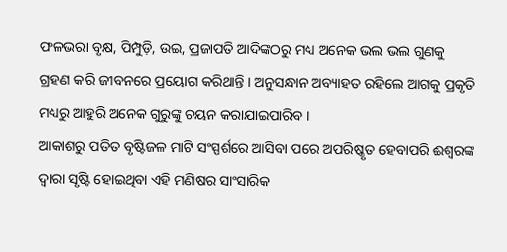ଫଳଭରା ବୃକ୍ଷ, ପିମ୍ପୁଡ଼ି, ଉଇ, ପ୍ରଜାପତି ଆଦିଙ୍କଠରୁ ମଧ୍ୟ ଅନେକ ଭଲ ଭଲ ଗୁଣକୁ ଗ୍ରହଣ କରି ଜୀବନରେ ପ୍ରୟୋଗ କରିଥାନ୍ତି । ଅନୁସନ୍ଧାନ ଅବ୍ୟାହତ ରହିଲେ ଆଗକୁ ପ୍ରକୃତି ମଧ୍ୟରୁ ଆହୁରି ଅନେକ ଗୁରୁଙ୍କୁ ଚୟନ କରାଯାଇପାରିବ ।
ଆକାଶରୁ ପତିତ ବୃଷ୍ଟିଜଳ ମାଟି ସଂସ୍ପର୍ଶରେ ଆସିବା ପରେ ଅପରିଷ୍କୃତ ହେବାପରି ଈଶ୍ୱରଙ୍କ ଦ୍ୱାରା ସୃଷ୍ଟି ହୋଇଥିବା ଏହି ମଣିଷର ସାଂସାରିକ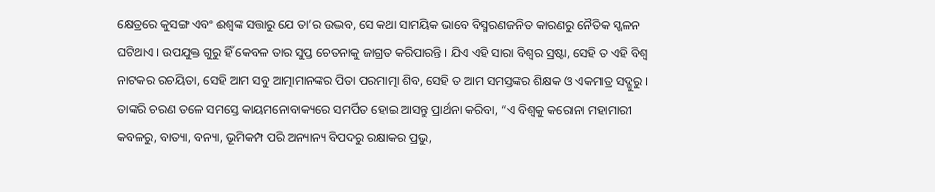କ୍ଷେତ୍ରରେ କୁସଙ୍ଗ ଏବଂ ଈଶ୍ୱଙ୍କ ସତ୍ତାରୁ ଯେ ତା’ର ଉଦ୍ଭବ, ସେ କଥା ସାମୟିକ ଭାବେ ବିସ୍ମରଣଜନିତ କାରଣରୁ ନୈତିକ ସ୍ଖଳନ ଘଟିଥାଏ । ଉପଯୁକ୍ତ ଗୁରୁ ହିଁ କେବଳ ତାର ସୁପ୍ତ ଚେତନାକୁ ଜାଗ୍ରତ କରିପାରନ୍ତି । ଯିଏ ଏହି ସାରା ବିଶ୍ୱର ସ୍ରଷ୍ଟା, ସେହି ତ ଏହି ବିଶ୍ୱ ନାଟକର ରଚୟିତା, ସେହି ଆମ ସବୁ ଆତ୍ମାମାନଙ୍କର ପିତା ପରମାତ୍ମା ଶିବ, ସେହି ତ ଆମ ସମସ୍ତଙ୍କର ଶିକ୍ଷକ ଓ ଏକମାତ୍ର ସଦ୍ଗୁରୁ । ତାଙ୍କରି ଚରଣ ତଳେ ସମସ୍ତେ କାୟମନୋବାକ୍ୟରେ ସମର୍ପିତ ହୋଇ ଆସନ୍ତୁ ପ୍ରାର୍ଥନା କରିବା, “ଏ ବିଶ୍ୱକୁ କରୋନା ମହାମାରୀ କବଳରୁ, ବାତ୍ୟା, ବନ୍ୟା, ଭୂମିକମ୍ପ ପରି ଅନ୍ୟାନ୍ୟ ବିପଦରୁ ରକ୍ଷାକର ପ୍ରଭୁ,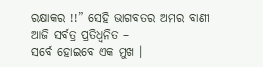ରକ୍ଷାକର !!” ସେହି ଭାଗବତର ଅମର ବାଣୀ ଆଜି ସର୍ବତ୍ର ପ୍ରତିଧ୍ୱନିତ –
ସର୍ବେ ହୋଇବେ ଏକ ମୁଖ ।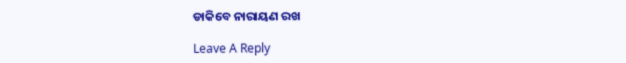ଡାକିବେ ନାରାୟଣ ରଖ

Leave A Reply